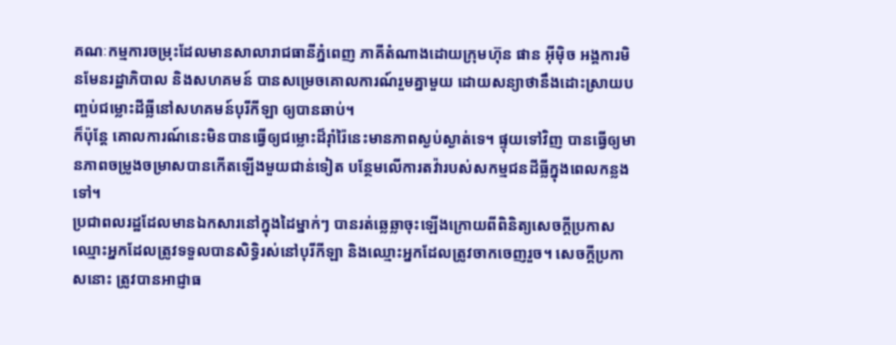គណៈកម្មការចម្រុះដែលមានសាលារាជធានីភ្នំពេញ ភាគីតំណាងដោយក្រុមហ៊ុន ផាន អ៊ីម៉ិច អង្គការមិនមែនរដ្ឋាភិបាល និងសហគមន៍ បានសម្រេចគោលការណ៍រួមគ្នាមួយ ដោយសន្យាថានឹងដោះស្រាយបញ្ចប់ជម្លោះដីធ្លីនៅសហគមន៍បុរីកីឡា ឲ្យបានឆាប់។
ក៏ប៉ុន្តែ គោលការណ៍នេះមិនបានធ្វើឲ្យជម្លោះដ៏រ៉ាំរ៉ៃនេះមានភាពស្ងប់ស្ងាត់ទេ។ ផ្ទុយទៅវិញ បានធ្វើឲ្យមានភាពចម្រូងចម្រាសបានកើតឡើងមួយជាន់ទៀត បន្ថែមលើការតវ៉ារបស់សកម្មជនដីធ្លីក្នុងពេលកន្លងទៅ។
ប្រជាពលរដ្ឋដែលមានឯកសារនៅក្នុងដៃម្នាក់ៗ បានរត់ឆ្លេឆ្លាចុះឡើងក្រោយពីពិនិត្យសេចក្ដីប្រកាសឈ្មោះអ្នកដែលត្រូវទទួលបានសិទ្ធិរស់នៅបុរីកីឡា និងឈ្មោះអ្នកដែលត្រូវចាកចេញរួច។ សេចក្ដីប្រកាសនោះ ត្រូវបានអាជ្ញាធ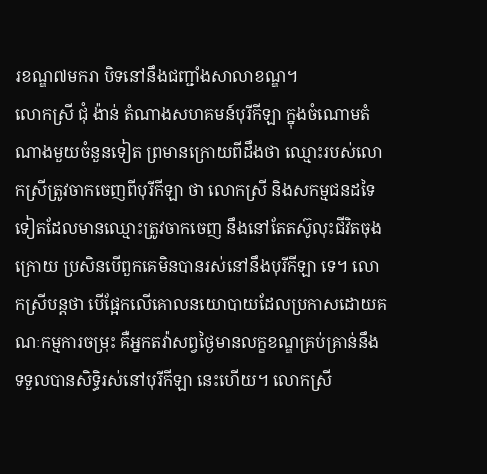រខណ្ឌ៧មករា បិទនៅនឹងជញ្ជាំងសាលាខណ្ឌ។
លោកស្រី ជុំ ង៉ាន់ តំណាងសហគមន៍បុរីកីឡា ក្នុងចំណោមតំណាងមួយចំនួនទៀត ព្រមានក្រោយពីដឹងថា ឈ្មោះរបស់លោកស្រីត្រូវចាកចេញពីបុរីកីឡា ថា លោកស្រី និងសកម្មជនដទៃទៀតដែលមានឈ្មោះត្រូវចាកចេញ នឹងនៅតែតស៊ូលុះជីវិតចុងក្រោយ ប្រសិនបើពួកគេមិនបានរស់នៅនឹងបុរីកីឡា ទេ។ លោកស្រីបន្តថា បើផ្អែកលើគោលនយោបាយដែលប្រកាសដោយគណៈកម្មការចម្រុះ គឺអ្នកតវ៉ាសព្វថ្ងៃមានលក្ខខណ្ឌគ្រប់គ្រាន់នឹងទទួលបានសិទ្ធិរស់នៅបុរីកីឡា នេះហើយ។ លោកស្រី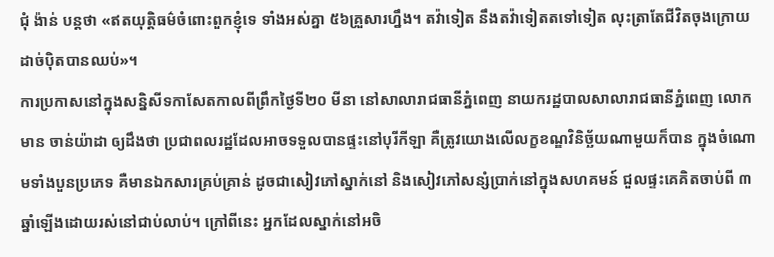ជុំ ង៉ាន់ បន្តថា «ឥតយុត្តិធម៌ចំពោះពួកខ្ញុំទេ ទាំងអស់គ្នា ៥៦គ្រួសារហ្នឹង។ តវ៉ាទៀត នឹងតវ៉ាទៀតតទៅទៀត លុះត្រាតែជីវិតចុងក្រោយដាច់ប៉ិតបានឈប់»។
ការប្រកាសនៅក្នុងសន្និសីទកាសែតកាលពីព្រឹកថ្ងៃទី២០ មីនា នៅសាលារាជធានីភ្នំពេញ នាយករដ្ឋបាលសាលារាជធានីភ្នំពេញ លោក មាន ចាន់យ៉ាដា ឲ្យដឹងថា ប្រជាពលរដ្ឋដែលអាចទទួលបានផ្ទះនៅបុរីកីឡា គឺត្រូវយោងលើលក្ខខណ្ឌវិនិច្ឆ័យណាមួយក៏បាន ក្នុងចំណោមទាំងបួនប្រភេទ គឺមានឯកសារគ្រប់គ្រាន់ ដូចជាសៀវភៅស្នាក់នៅ និងសៀវភៅសន្សំប្រាក់នៅក្នុងសហគមន៍ ជួលផ្ទះគេគិតចាប់ពី ៣ឆ្នាំឡើងដោយរស់នៅជាប់លាប់។ ក្រៅពីនេះ អ្នកដែលស្នាក់នៅអចិ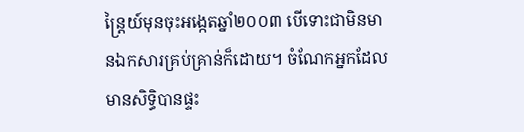ន្ត្រៃយ៍មុនចុះអង្កេតឆ្នាំ២០០៣ បើទោះជាមិនមានឯកសារគ្រប់គ្រាន់ក៏ដោយ។ ចំណែកអ្នកដែលមានសិទ្ធិបានផ្ទះ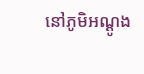នៅភូមិអណ្ដូង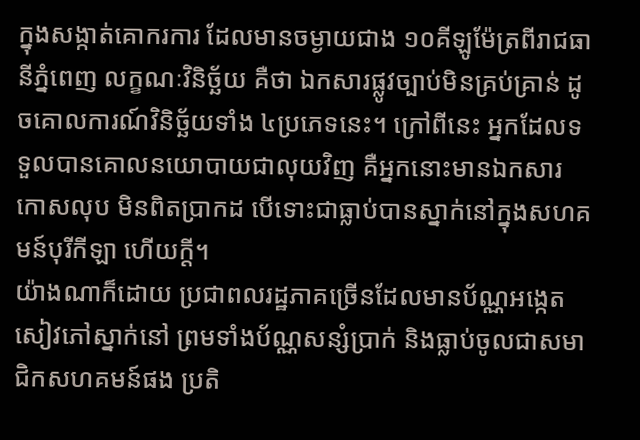ក្នុងសង្កាត់គោករការ ដែលមានចម្ងាយជាង ១០គីឡូម៉ែត្រពីរាជធានីភ្នំពេញ លក្ខណៈវិនិច្ឆ័យ គឺថា ឯកសារផ្លូវច្បាប់មិនគ្រប់គ្រាន់ ដូចគោលការណ៍វិនិច្ឆ័យទាំង ៤ប្រភេទនេះ។ ក្រៅពីនេះ អ្នកដែលទទួលបានគោលនយោបាយជាលុយវិញ គឺអ្នកនោះមានឯកសារកោសលុប មិនពិតប្រាកដ បើទោះជាធ្លាប់បានស្នាក់នៅក្នុងសហគមន៍បុរីកីឡា ហើយក្តី។
យ៉ាងណាក៏ដោយ ប្រជាពលរដ្ឋភាគច្រើនដែលមានប័ណ្ណអង្កេត សៀវភៅស្នាក់នៅ ព្រមទាំងប័ណ្ណសន្សំប្រាក់ និងធ្លាប់ចូលជាសមាជិកសហគមន៍ផង ប្រតិ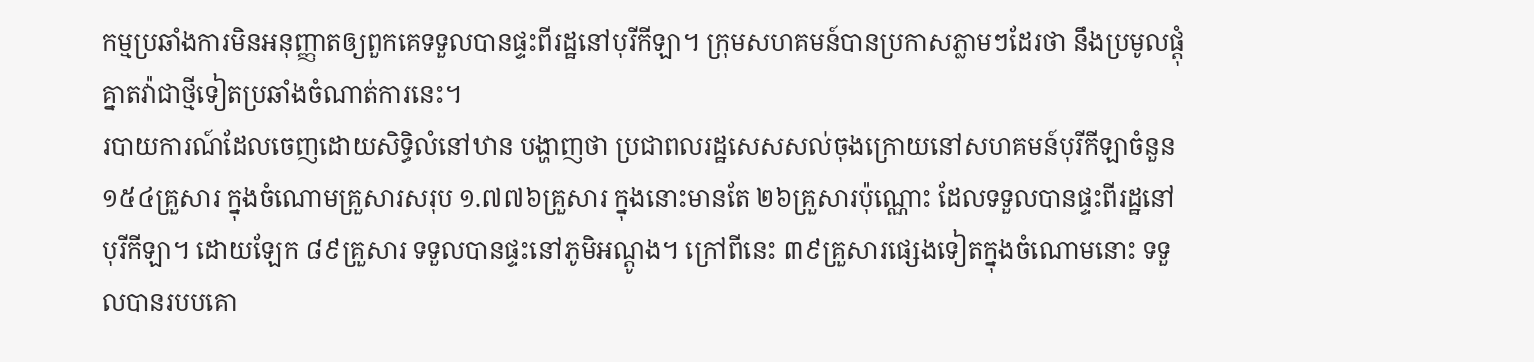កម្មប្រឆាំងការមិនអនុញ្ញាតឲ្យពួកគេទទួលបានផ្ទះពីរដ្ឋនៅបុរីកីឡា។ ក្រុមសហគមន៍បានប្រកាសភ្លាមៗដែរថា នឹងប្រមូលផ្ដុំគ្នាតវ៉ាជាថ្មីទៀតប្រឆាំងចំណាត់ការនេះ។
របាយការណ៍ដែលចេញដោយសិទ្ធិលំនៅឋាន បង្ហាញថា ប្រជាពលរដ្ឋសេសសល់ចុងក្រោយនៅសហគមន៍បុរីកីឡាចំនួន ១៥៤គ្រួសារ ក្នុងចំណោមគ្រួសារសរុប ១.៧៧៦គ្រួសារ ក្នុងនោះមានតែ ២៦គ្រួសារប៉ុណ្ណោះ ដែលទទួលបានផ្ទះពីរដ្ឋនៅបុរីកីឡា។ ដោយឡែក ៨៩គ្រួសារ ទទួលបានផ្ទះនៅភូមិអណ្ដូង។ ក្រៅពីនេះ ៣៩គ្រួសារផ្សេងទៀតក្នុងចំណោមនោះ ទទួលបានរបបគោ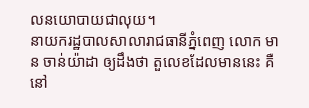លនយោបាយជាលុយ។
នាយករដ្ឋបាលសាលារាជធានីភ្នំពេញ លោក មាន ចាន់យ៉ាដា ឲ្យដឹងថា តួលេខដែលមាននេះ គឺនៅ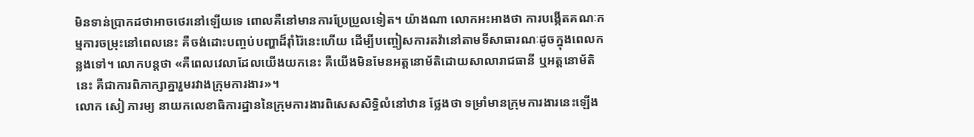មិនទាន់ប្រាកដថាអាចថេរនៅឡើយទេ ពោលគឺនៅមានការប្រែប្រួលទៀត។ យ៉ាងណា លោកអះអាងថា ការបង្កើតគណៈកម្មការចម្រុះនៅពេលនេះ គឺចង់ដោះបញ្ចប់បញ្ហាដ៏រ៉ាំរ៉ៃនេះហើយ ដើម្បីបញ្ចៀសការតវ៉ានៅតាមទីសាធារណៈដូចក្នុងពេលកន្លងទៅ។ លោកបន្តថា «គឺពេលវេលាដែលយើងយកនេះ គឺយើងមិនមែនអត្តនោម័តិដោយសាលារាជធានី ឬអត្តនោម័តិនេះ គឺជាការពិភាក្សាគ្នារួមរវាងក្រុមការងារ»។
លោក សៀ ភារម្យ នាយកលេខាធិការដ្ឋាននៃក្រុមការងារពិសេសសិទ្ធិលំនៅឋាន ថ្លែងថា ទម្រាំមានក្រុមការងារនេះឡើង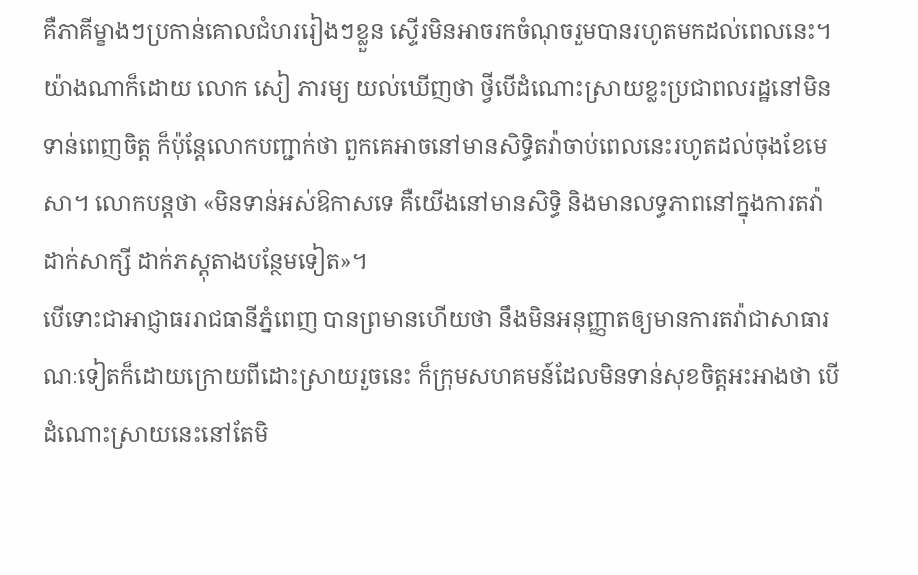គឺភាគីម្ខាងៗប្រកាន់គោលជំហររៀងៗខ្លួន ស្ទើរមិនអាចរកចំណុចរួមបានរហូតមកដល់ពេលនេះ។ យ៉ាងណាក៏ដោយ លោក សៀ ភារម្យ យល់ឃើញថា ថ្វីបើដំណោះស្រាយខ្លះប្រជាពលរដ្ឋនៅមិនទាន់ពេញចិត្ត ក៏ប៉ុន្តែលោកបញ្ជាក់ថា ពួកគេអាចនៅមានសិទ្ធិតវ៉ាចាប់ពេលនេះរហូតដល់ចុងខែមេសា។ លោកបន្តថា «មិនទាន់អស់ឱកាសទេ គឺយើងនៅមានសិទ្ធិ និងមានលទ្ធភាពនៅក្នុងការតវ៉ាដាក់សាក្សី ដាក់ភស្តុតាងបន្ថែមទៀត»។
បើទោះជាអាជ្ញាធររាជធានីភ្នំពេញ បានព្រមានហើយថា នឹងមិនអនុញ្ញាតឲ្យមានការតវ៉ាជាសាធារណៈទៀតក៏ដោយក្រោយពីដោះស្រាយរួចនេះ ក៏ក្រុមសហគមន៍ដែលមិនទាន់សុខចិត្តអះអាងថា បើដំណោះស្រាយនេះនៅតែមិ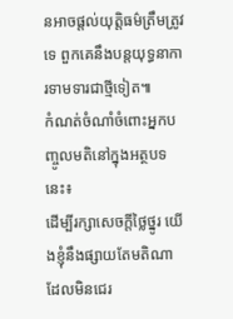នអាចផ្ដល់យុត្តិធម៌ត្រឹមត្រូវទេ ពួកគេនឹងបន្តយុទ្ធនាការទាមទារជាថ្មីទៀត៕
កំណត់ចំណាំចំពោះអ្នកបញ្ចូលមតិនៅក្នុងអត្ថបទនេះ៖
ដើម្បីរក្សាសេចក្ដីថ្លៃថ្នូរ យើងខ្ញុំនឹងផ្សាយតែមតិណា ដែលមិនជេរ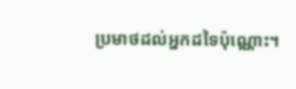ប្រមាថដល់អ្នកដទៃប៉ុណ្ណោះ។